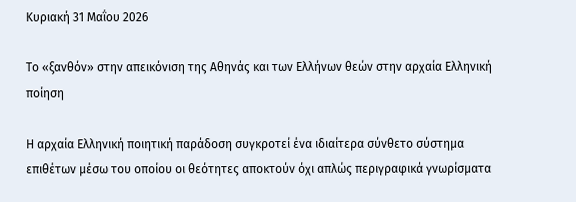Κυριακή 31 Μαΐου 2026

Το «ξανθόν» στην απεικόνιση της Αθηνάς και των Ελλήνων θεών στην αρχαία Ελληνική ποίηση

Η αρχαία Ελληνική ποιητική παράδοση συγκροτεί ένα ιδιαίτερα σύνθετο σύστημα επιθέτων μέσω του οποίου οι θεότητες αποκτούν όχι απλώς περιγραφικά γνωρίσματα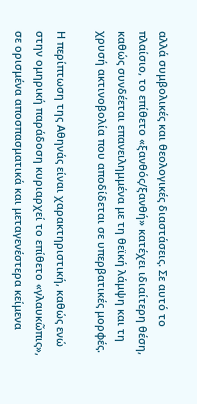αλλά συμβολικές και θεολογικές διαστάσεις. Σε αυτό το πλαίσιο, το επίθετο «ξανθός/ξανθή» κατέχει ιδιαίτερη θέση, καθώς συνδέεται επανειλημμένα με τη θεϊκή λάμψη και τη χρυσή ακτινοβολία που αποδίδεται σε υπερβατικές μορφές.

Η περίπτωση της Αθηνάς είναι χαρακτηριστική, καθώς ενώ στην ομηρική παράδοση κυριαρχεί το επίθετο «γλαυκῶπις», σε ορισμένα αποσπασματικά και μεταγενέστερα κείμενα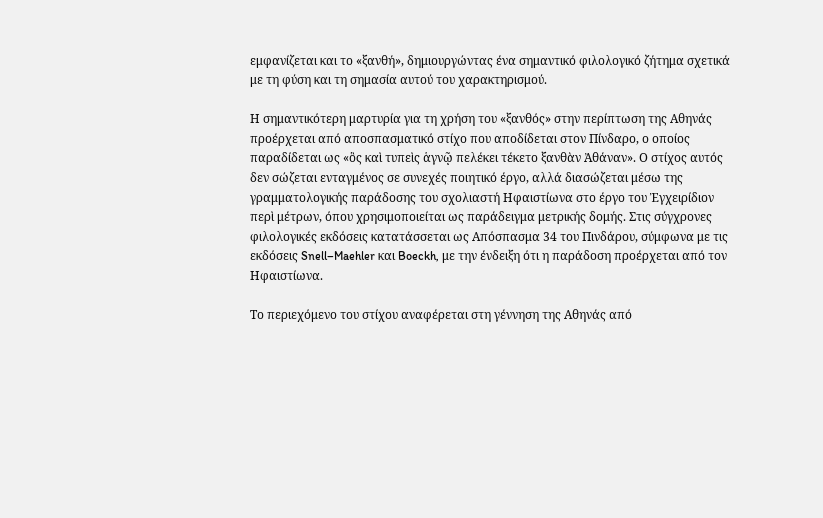εμφανίζεται και το «ξανθή», δημιουργώντας ένα σημαντικό φιλολογικό ζήτημα σχετικά με τη φύση και τη σημασία αυτού του χαρακτηρισμού.

Η σημαντικότερη μαρτυρία για τη χρήση του «ξανθός» στην περίπτωση της Αθηνάς προέρχεται από αποσπασματικό στίχο που αποδίδεται στον Πίνδαρο, ο οποίος παραδίδεται ως «ὃς καὶ τυπεὶς ἁγνῷ πελέκει τέκετο ξανθὰν Ἀθάναν». Ο στίχος αυτός δεν σώζεται ενταγμένος σε συνεχές ποιητικό έργο, αλλά διασώζεται μέσω της γραμματολογικής παράδοσης του σχολιαστή Ηφαιστίωνα στο έργο του Ἐγχειρίδιον περὶ μέτρων, όπου χρησιμοποιείται ως παράδειγμα μετρικής δομής. Στις σύγχρονες φιλολογικές εκδόσεις κατατάσσεται ως Απόσπασμα 34 του Πινδάρου, σύμφωνα με τις εκδόσεις Snell–Maehler και Boeckh, με την ένδειξη ότι η παράδοση προέρχεται από τον Ηφαιστίωνα.

Το περιεχόμενο του στίχου αναφέρεται στη γέννηση της Αθηνάς από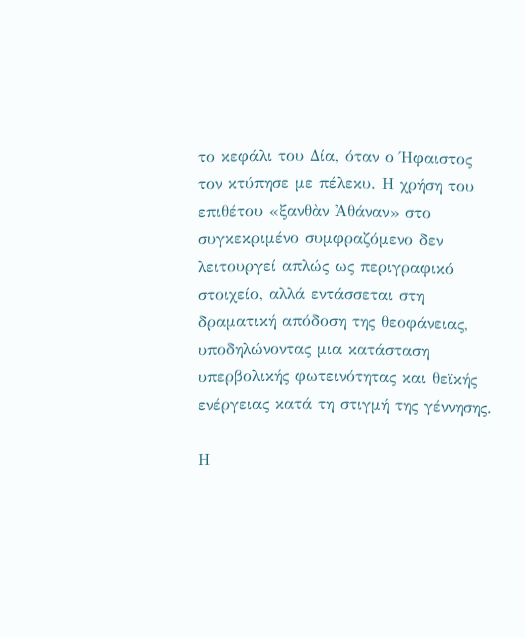το κεφάλι του Δία, όταν ο Ήφαιστος τον κτύπησε με πέλεκυ. Η χρήση του επιθέτου «ξανθὰν Ἀθάναν» στο συγκεκριμένο συμφραζόμενο δεν λειτουργεί απλώς ως περιγραφικό στοιχείο, αλλά εντάσσεται στη δραματική απόδοση της θεοφάνειας, υποδηλώνοντας μια κατάσταση υπερβολικής φωτεινότητας και θεϊκής ενέργειας κατά τη στιγμή της γέννησης.

Η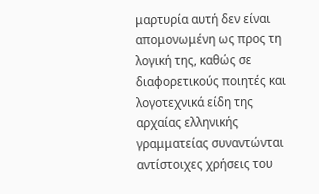μαρτυρία αυτή δεν είναι απομονωμένη ως προς τη λογική της, καθώς σε διαφορετικούς ποιητές και λογοτεχνικά είδη της αρχαίας ελληνικής γραμματείας συναντώνται αντίστοιχες χρήσεις του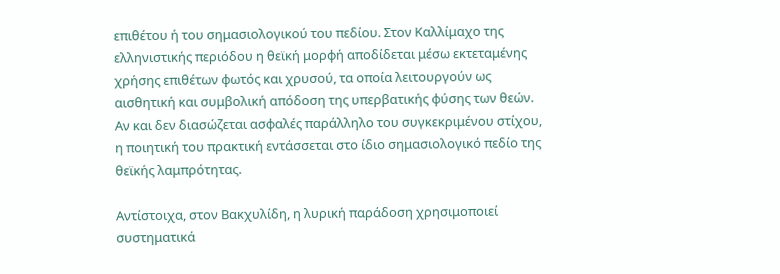επιθέτου ή του σημασιολογικού του πεδίου. Στον Καλλίμαχο της ελληνιστικής περιόδου η θεϊκή μορφή αποδίδεται μέσω εκτεταμένης χρήσης επιθέτων φωτός και χρυσού, τα οποία λειτουργούν ως αισθητική και συμβολική απόδοση της υπερβατικής φύσης των θεών. Αν και δεν διασώζεται ασφαλές παράλληλο του συγκεκριμένου στίχου, η ποιητική του πρακτική εντάσσεται στο ίδιο σημασιολογικό πεδίο της θεϊκής λαμπρότητας.

Αντίστοιχα, στον Βακχυλίδη, η λυρική παράδοση χρησιμοποιεί συστηματικά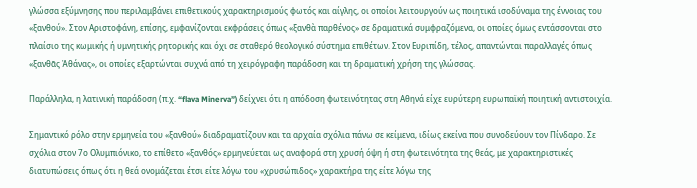γλώσσα εξύμνησης που περιλαμβάνει επιθετικούς χαρακτηρισμούς φωτός και αίγλης, οι οποίοι λειτουργούν ως ποιητικά ισοδύναμα της έννοιας του «ξανθού». Στον Αριστοφάνη, επίσης, εμφανίζονται εκφράσεις όπως «ξανθὰ παρθένος» σε δραματικά συμφραζόμενα, οι οποίες όμως εντάσσονται στο πλαίσιο της κωμικής ή υμνητικής ρητορικής και όχι σε σταθερό θεολογικό σύστημα επιθέτων. Στον Ευριπίδη, τέλος, απαντώνται παραλλαγές όπως «ξανθᾶς Ἀθάνας», οι οποίες εξαρτώνται συχνά από τη χειρόγραφη παράδοση και τη δραματική χρήση της γλώσσας.

Παράλληλα, η λατινική παράδοση (π.χ. “flava Minerva”) δείχνει ότι η απόδοση φωτεινότητας στη Αθηνά είχε ευρύτερη ευρωπαϊκή ποιητική αντιστοιχία.

Σημαντικό ρόλο στην ερμηνεία του «ξανθού» διαδραματίζουν και τα αρχαία σχόλια πάνω σε κείμενα, ιδίως εκείνα που συνοδεύουν τον Πίνδαρο. Σε σχόλια στον 7ο Ολυμπιόνικο, το επίθετο «ξανθός» ερμηνεύεται ως αναφορά στη χρυσή όψη ή στη φωτεινότητα της θεάς, με χαρακτηριστικές διατυπώσεις όπως ότι η θεά ονομάζεται έτσι είτε λόγω του «χρυσώπιδος» χαρακτήρα της είτε λόγω της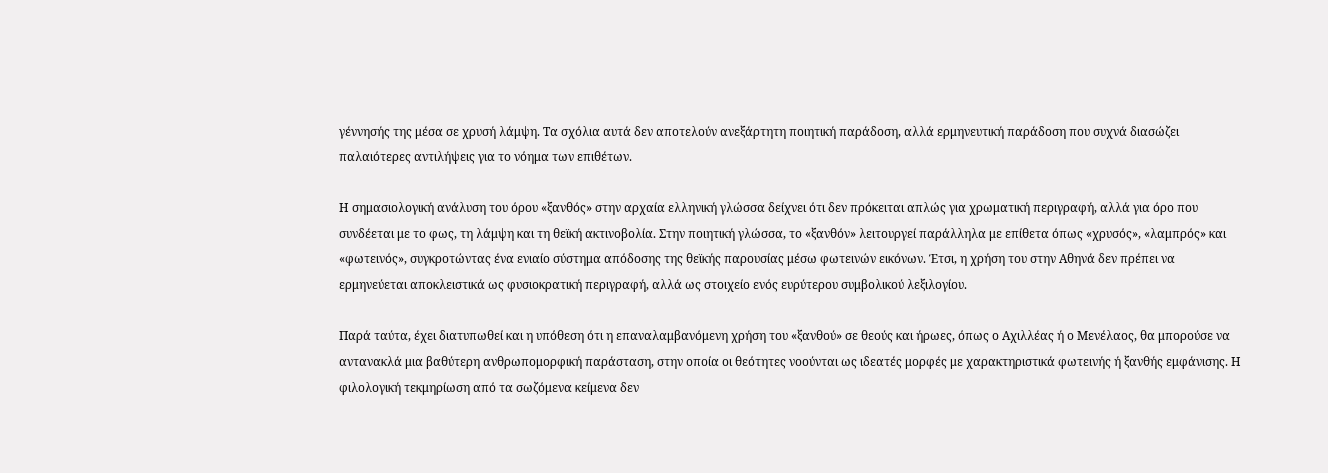γέννησής της μέσα σε χρυσή λάμψη. Τα σχόλια αυτά δεν αποτελούν ανεξάρτητη ποιητική παράδοση, αλλά ερμηνευτική παράδοση που συχνά διασώζει παλαιότερες αντιλήψεις για το νόημα των επιθέτων.

Η σημασιολογική ανάλυση του όρου «ξανθός» στην αρχαία ελληνική γλώσσα δείχνει ότι δεν πρόκειται απλώς για χρωματική περιγραφή, αλλά για όρο που συνδέεται με το φως, τη λάμψη και τη θεϊκή ακτινοβολία. Στην ποιητική γλώσσα, το «ξανθόν» λειτουργεί παράλληλα με επίθετα όπως «χρυσός», «λαμπρός» και «φωτεινός», συγκροτώντας ένα ενιαίο σύστημα απόδοσης της θεϊκής παρουσίας μέσω φωτεινών εικόνων. Έτσι, η χρήση του στην Αθηνά δεν πρέπει να ερμηνεύεται αποκλειστικά ως φυσιοκρατική περιγραφή, αλλά ως στοιχείο ενός ευρύτερου συμβολικού λεξιλογίου.

Παρά ταύτα, έχει διατυπωθεί και η υπόθεση ότι η επαναλαμβανόμενη χρήση του «ξανθού» σε θεούς και ήρωες, όπως ο Αχιλλέας ή ο Μενέλαος, θα μπορούσε να αντανακλά μια βαθύτερη ανθρωπομορφική παράσταση, στην οποία οι θεότητες νοούνται ως ιδεατές μορφές με χαρακτηριστικά φωτεινής ή ξανθής εμφάνισης. Η φιλολογική τεκμηρίωση από τα σωζόμενα κείμενα δεν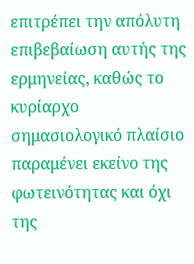επιτρέπει την απόλυτη επιβεβαίωση αυτής της ερμηνείας, καθώς το κυρίαρχο σημασιολογικό πλαίσιο παραμένει εκείνο της φωτεινότητας και όχι της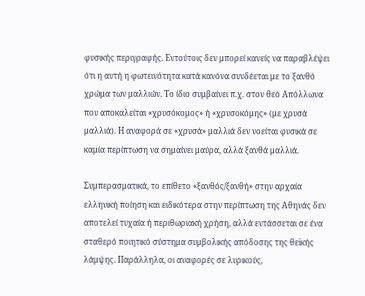φυσικής περιγραφής. Εντούτοις δεν μπορεί κανείς να παραβλέψει ότι η αυτή η φωτεινότητα κατά κανόνα συνδέεται με το ξανθό χρώμα των μαλλιών. Το ίδιο συμβαίνει π.χ. στον θεό Απόλλωνα που αποκαλείται «χρυσόκομος» ή «χρυσοκόμης» (με χρυσά μαλλιά). Η αναφορά σε «χρυσά» μαλλιά δεν νοείται φυσικά σε καμία περίπτωση να σημαίνει μαύρα, αλλά ξανθά μαλλιά.

Συμπερασματικά, το επίθετο «ξανθός/ξανθή» στην αρχαία ελληνική ποίηση και ειδικότερα στην περίπτωση της Αθηνάς δεν αποτελεί τυχαία ή περιθωριακή χρήση, αλλά εντάσσεται σε ένα σταθερό ποιητικό σύστημα συμβολικής απόδοσης της θεϊκής λάμψης. Παράλληλα, οι αναφορές σε λυρικούς,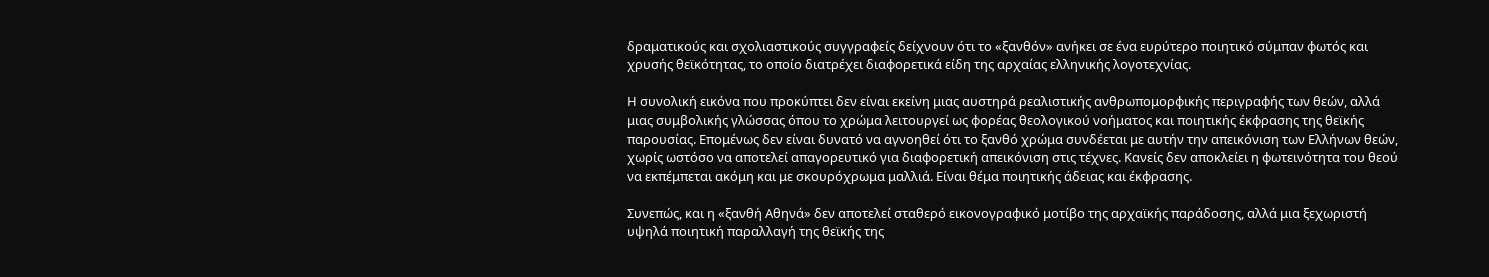δραματικούς και σχολιαστικούς συγγραφείς δείχνουν ότι το «ξανθόν» ανήκει σε ένα ευρύτερο ποιητικό σύμπαν φωτός και χρυσής θεϊκότητας, το οποίο διατρέχει διαφορετικά είδη της αρχαίας ελληνικής λογοτεχνίας.

Η συνολική εικόνα που προκύπτει δεν είναι εκείνη μιας αυστηρά ρεαλιστικής ανθρωπομορφικής περιγραφής των θεών, αλλά μιας συμβολικής γλώσσας όπου το χρώμα λειτουργεί ως φορέας θεολογικού νοήματος και ποιητικής έκφρασης της θεϊκής παρουσίας. Επομένως δεν είναι δυνατό να αγνοηθεί ότι το ξανθό χρώμα συνδέεται με αυτήν την απεικόνιση των Ελλήνων θεών, χωρίς ωστόσο να αποτελεί απαγορευτικό για διαφορετική απεικόνιση στις τέχνες. Κανείς δεν αποκλείει η φωτεινότητα του θεού να εκπέμπεται ακόμη και με σκουρόχρωμα μαλλιά. Είναι θέμα ποιητικής άδειας και έκφρασης.

Συνεπώς, και η «ξανθή Αθηνά» δεν αποτελεί σταθερό εικονογραφικό μοτίβο της αρχαϊκής παράδοσης, αλλά μια ξεχωριστή υψηλά ποιητική παραλλαγή της θεϊκής της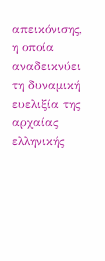απεικόνισης, η οποία αναδεικνύει τη δυναμική ευελιξία της αρχαίας ελληνικής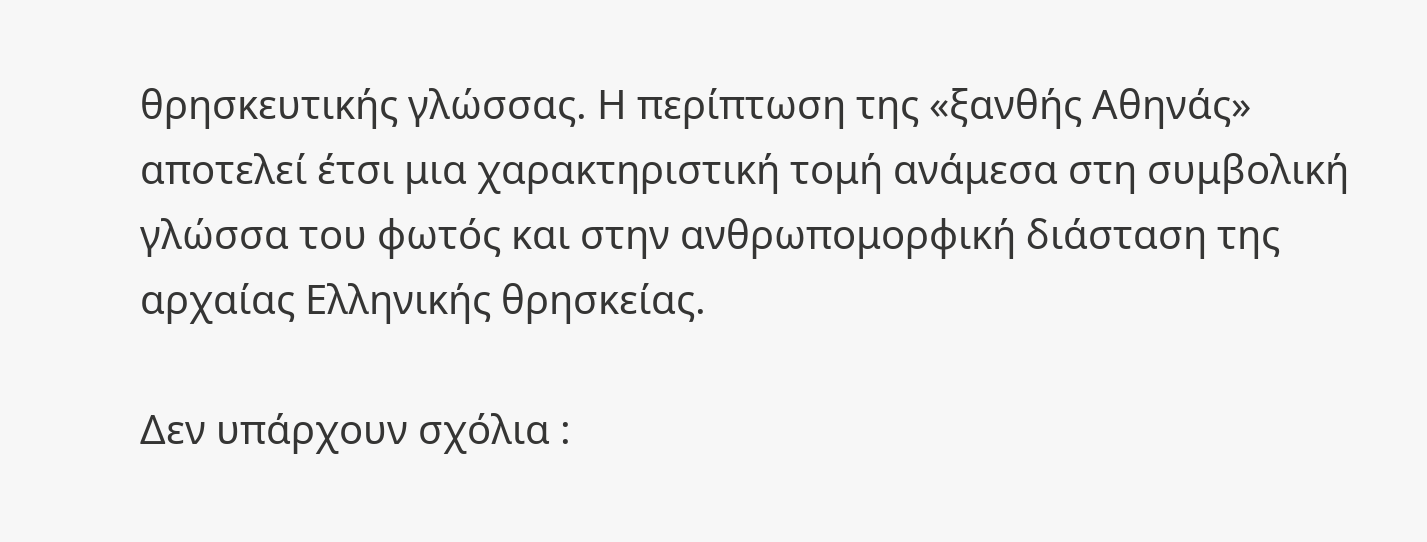θρησκευτικής γλώσσας. Η περίπτωση της «ξανθής Αθηνάς» αποτελεί έτσι μια χαρακτηριστική τομή ανάμεσα στη συμβολική γλώσσα του φωτός και στην ανθρωπομορφική διάσταση της αρχαίας Ελληνικής θρησκείας.

Δεν υπάρχουν σχόλια :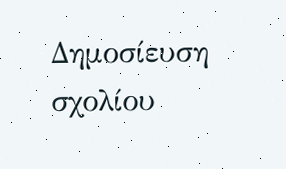Δημοσίευση σχολίου